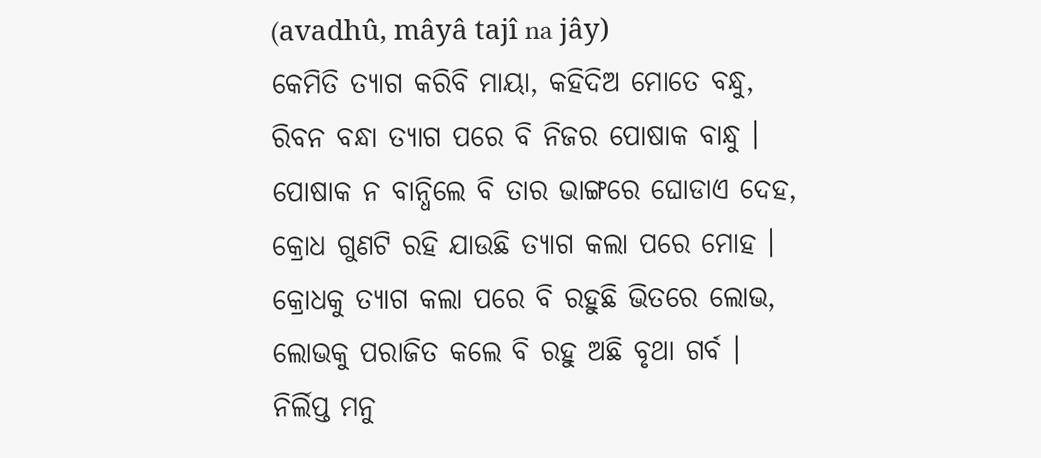(avadhû, mâyâ tajî na jây)
କେମିତି ତ୍ୟାଗ କରିବି ମାୟା, କହିଦିଅ ମୋତେ ବନ୍ଧୁ,
ରିବନ ବନ୍ଧା ତ୍ୟାଗ ପରେ ବି ନିଜର ପୋଷାକ ବାନ୍ଧୁ ।
ପୋଷାକ ନ ବାନ୍ଧିଲେ ବି ତାର ଭାଙ୍ଗରେ ଘୋଡାଏ ଦେହ,
କ୍ରୋଧ ଗୁଣଟି ରହି ଯାଉଛି ତ୍ୟାଗ କଲା ପରେ ମୋହ ।
କ୍ରୋଧକୁ ତ୍ୟାଗ କଲା ପରେ ବି ରହୁଛି ଭିତରେ ଲୋଭ,
ଲୋଭକୁ ପରାଜିତ କଲେ ବି ରହୁ ଅଛି ବୃଥା ଗର୍ବ ।
ନିର୍ଲିପ୍ତ ମନୁ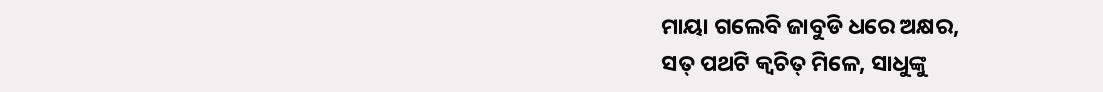ମାୟା ଗଲେବି ଜାବୁଡି ଧରେ ଅକ୍ଷର,
ସତ୍ ପଥଟି କ୍ଵଚିତ୍ ମିଳେ, ସାଧୁଙ୍କୁ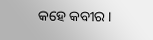କହେ କବୀର ।